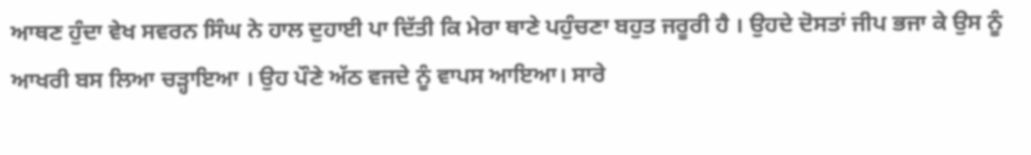ਆਥਣ ਹੁੰਦਾ ਵੇਖ ਸਵਰਨ ਸਿੰਘ ਨੇ ਹਾਲ ਦੁਹਾਈ ਪਾ ਦਿੱਤੀ ਕਿ ਮੇਰਾ ਥਾਣੇ ਪਹੁੰਚਣਾ ਬਹੁਤ ਜਰੂਰੀ ਹੈ । ਉਹਦੇ ਦੋਸਤਾਂ ਜੀਪ ਭਜਾ ਕੇ ਉਸ ਨੂੰ ਆਖਰੀ ਬਸ ਲਿਆ ਚੜ੍ਹਾਇਆ । ਉਹ ਪੌਣੇ ਅੱਠ ਵਜਦੇ ਨੂੰ ਵਾਪਸ ਆਇਆ। ਸਾਰੇ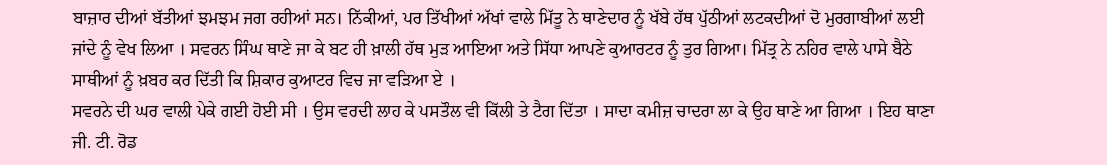ਬਾਜ਼ਾਰ ਦੀਆਂ ਬੱਤੀਆਂ ਝਮਝਮ ਜਗ ਰਹੀਆਂ ਸਨ। ਨਿੱਕੀਆਂ, ਪਰ ਤਿੱਖੀਆਂ ਅੱਖਾਂ ਵਾਲੇ ਮਿੱਤੂ ਨੇ ਥਾਣੇਦਾਰ ਨੂੰ ਖੱਬੇ ਹੱਥ ਪੁੱਠੀਆਂ ਲਟਕਦੀਆਂ ਦੋ ਮੁਰਗਾਬੀਆਂ ਲਈ ਜਾਂਦੇ ਨੂੰ ਵੇਖ ਲਿਆ । ਸਵਰਨ ਸਿੰਘ ਥਾਣੇ ਜਾ ਕੇ ਬਟ ਹੀ ਖ਼ਾਲੀ ਹੱਥ ਮੁੜ ਆਇਆ ਅਤੇ ਸਿੱਧਾ ਆਪਣੇ ਕੁਆਰਟਰ ਨੂੰ ਤੁਰ ਗਿਆ। ਮਿੱਤ੍ਰ ਨੇ ਨਹਿਰ ਵਾਲੇ ਪਾਸੇ ਬੈਠੇ ਸਾਥੀਆਂ ਨੂੰ ਖ਼ਬਰ ਕਰ ਦਿੱਤੀ ਕਿ ਸ਼ਿਕਾਰ ਕੁਆਟਰ ਵਿਚ ਜਾ ਵੜਿਆ ਏ ।
ਸਵਰਨੇ ਦੀ ਘਰ ਵਾਲੀ ਪੇਕੇ ਗਈ ਹੋਈ ਸੀ । ਉਸ ਵਰਦੀ ਲਾਹ ਕੇ ਪਸਤੌਲ ਵੀ ਕਿੱਲੀ ਤੇ ਟੈਗ ਦਿੱਤਾ । ਸਾਦਾ ਕਮੀਜ਼ ਚਾਦਰਾ ਲਾ ਕੇ ਉਹ ਥਾਣੇ ਆ ਗਿਆ । ਇਹ ਥਾਣਾ ਜੀ. ਟੀ. ਰੋਡ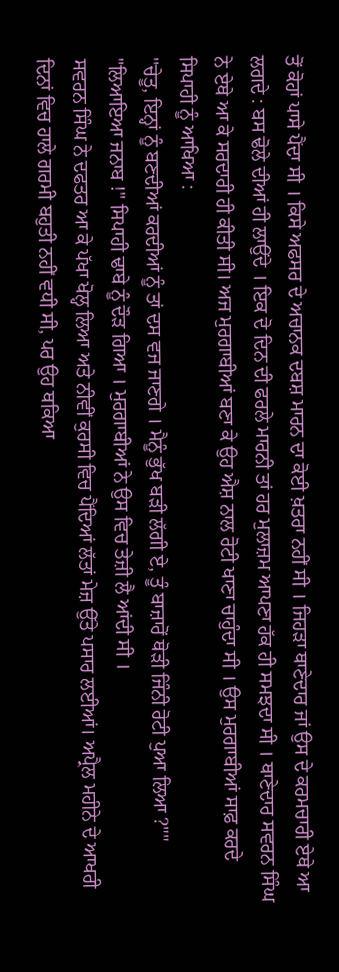ਤੋਂ ਕੋਹਾਂ ਪਾਸੇ ਪੈਂਦਾ ਸੀ । ਕਿਸੇ ਅਫਸਰ ਦੇ ਅਚਾਨਕ ਦਬਸ਼ ਮਾਰਨ ਦਾ ਕੋਈ ਖ਼ਤਰਾ ਨਹੀਂ ਸੀ । ਜਿਹੜਾ ਥਾਣੇਦਾਰ ਜਾਂ ਉਸ ਦੇ ਕਰਮਚਾਰੀ ਏਥੇ ਆ ਲਗਦੇ : ਬਸ ਢੋਲੇ ਦੀਆਂ ਹੀ ਲਾਉਂਦੇ । ਇਕ ਦੋ ਦਿਨ ਦੀ ਫਰਲੇ ਮਾਰਨੀ ਤਾਂ ਹਰ ਮੁਲਾਜ਼ਮ ਆਪਣਾ ਹੱਕ ਹੀ ਸਮਝਦਾ ਸੀ । ਥਾਣੇਦਾਰ ਸਵਰਨ ਸਿੰਘ ਨੇ ਏਥੇ ਆ ਕੇ ਸਰਦਾਰੀ ਹੀ ਕੀਤੀ ਸੀ। ਅਜ ਮੁਰਗਾਬੀਆਂ ਬਣਾ ਕੇ ਉਹ ਐਸ਼ ਨਾਲ ਰੋਟੀ ਖਾਣਾ ਚਾਹੁੰਦਾ ਸੀ । ਉਸ ਮੁਰਗਾਬੀਆਂ ਸਾਫ਼ ਕਰਦੇ ਸਿਪਾਹੀ ਨੂੰ ਆਖਿਆ :
''ਚੇਤੂ, ਇਨ੍ਹਾਂ ਨੂੰ ਬਣਦੀਆਂ ਕਰਦੀਆਂ ਨੂੰ ਤਾਂ ਦਸ ਵਜ ਜਾਣਗੇ । ਮੈਨੂੰ ਭੁੱਖ ਬੜੀ ਲੱਗੀ ਏ, ਤੂੰ ਬਾਜ਼ਾਰੋਂ ਥੋੜੀ ਜਿੰਨੀ ਰੋਟੀ ਪੁਆ ਲਿਆ ?""
"ਲਿਆਇਆ ਜਨਾਬ !" ਸਿਪਾਹੀ ਢਾਬੇ ਨੂੰ ਦੌੜ ਗਿਆ । ਮੁਰਗਾਬੀਆਂ ਨੇ ਉਸ ਵਿਚ ਤੇਜ਼ੀ ਲੈ ਆਂਦੀ ਸੀ ।
ਸਵਰਨ ਸਿੰਘ ਨੇ ਦਫਤਰ ਆ ਕੇ ਪੱਖਾ ਖੋਲ੍ਹ ਲਿਆ ਅਤੇ ਨੀਵੀਂ ਕੁਰਸੀ ਵਿਚ ਪੈਂਦਿਆਂ ਲੱਤਾਂ ਮੇਜ਼ ਉੱਤੇ ਪਸਾਰ ਲਈਆਂ। ਅਪ੍ਰੈਲ ਮਹੀਨੇ ਦੇ ਆਖਰੀ ਦਿਨਾਂ ਵਿਚ ਹਾਲੇ ਗਰਮੀ ਬਹੁਤੀ ਨਹੀਂ ਵਧੀ ਸੀ, ਪਰ ਉਹ ਥਕਿਆ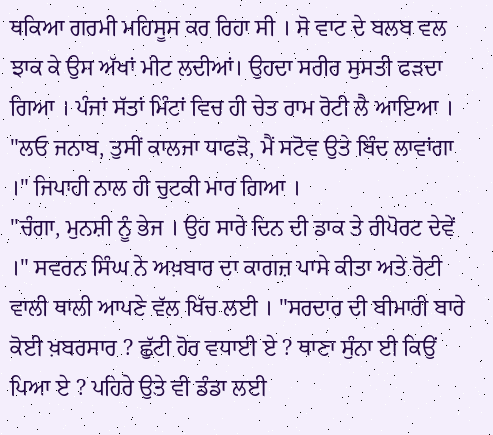ਥਕਿਆ ਗਰਮੀ ਮਹਿਸੂਸ ਕਰ ਰਿਹਾ ਸੀ । ਸੋ ਵਾਟ ਦੇ ਬਲਬ ਵਲ ਝਾਕ ਕੇ ਉਸ ਅੱਖਾਂ ਮੀਟ ਲਦੀਆਂ। ਉਹਦਾ ਸਰੀਰ ਸੁਸਤੀ ਫੜਦਾ ਗਿਆ । ਪੰਜਾਂ ਸੱਤਾਂ ਮਿੰਟਾਂ ਵਿਚ ਹੀ ਚੇਤ ਰਾਮ ਰੋਟੀ ਲੈ ਆਇਆ ।
"ਲਓ ਜਨਾਬ, ਤੁਸੀਂ ਕਾਲਜਾ ਧਾਫੜੋ, ਮੈਂ ਸਟੋਵ ਉਤੇ ਬਿੰਦ ਲਾਵਾਂਗਾ ।" ਜਿਪਾਹੀ ਨਾਲ ਹੀ ਚੁਟਕੀ ਮਾਰ ਗਿਆ ।
"ਚੰਗਾ, ਮੁਨਸ਼ੀ ਨੂੰ ਭੇਜ । ਉਹ ਸਾਰੇ ਦਿਨ ਦੀ ਡਾਕ ਤੇ ਰੀਪੋਰਟ ਦੇਵੇਂ ।" ਸਵਰਨ ਸਿੰਘ ਨੇ ਅਖ਼ਬਾਰ ਦਾ ਕਾਗਜ਼ ਪਾਸੇ ਕੀਤਾ ਅਤੇ ਰੋਟੀ ਵਾਲੀ ਥਾਲੀ ਆਪਣੇ ਵੱਲ ਖਿੱਚ ਲਈ । "ਸਰਦਾਰ ਦੀ ਬੀਮਾਰੀ ਬਾਰੇ ਕੋਈ ਖ਼ਬਰਸਾਰ ? ਛੁੱਟੀ ਹੋਰ ਵਧਾਈ ਏ ? ਥਾਣਾ ਸੁੰਨਾ ਈ ਕਿਉਂ ਪਿਆ ਏ ? ਪਹਿਰੇ ਉਤੇ ਵੀ ਡੰਡਾ ਲਈ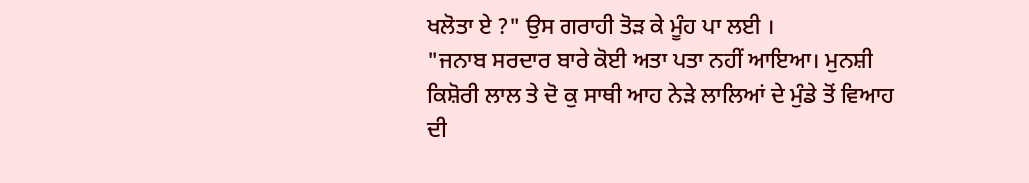ਖਲੋਤਾ ਏ ?" ਉਸ ਗਰਾਹੀ ਤੋੜ ਕੇ ਮੂੰਹ ਪਾ ਲਈ ।
"ਜਨਾਬ ਸਰਦਾਰ ਬਾਰੇ ਕੋਈ ਅਤਾ ਪਤਾ ਨਹੀਂ ਆਇਆ। ਮੁਨਸ਼ੀ ਕਿਸ਼ੋਰੀ ਲਾਲ ਤੇ ਦੋ ਕੁ ਸਾਥੀ ਆਹ ਨੇੜੇ ਲਾਲਿਆਂ ਦੇ ਮੁੰਡੇ ਤੋਂ ਵਿਆਹ ਦੀ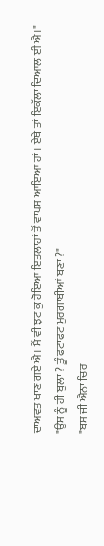ਦਾਅਵਤ ਖਾਣ ਗਏ ਐ। ਮੈਂ ਵੀ ਝਟ ਕੁ ਹੋਇਆ ਇਤਲਾਹਾਂ ਤੋਂ ਵਾਪਸ ਆਇਆ ਹਾਂ । ਏਥੇ ਤਾਂ ਇਕੱਲਾ ਦਿਆਲ ਈ ਐ।"
"ਉਸ ਨੂੰ ਹੀ ਬੁਲਾ ? ਤੂੰ ਫਟਾਫਟ ਮੁਰਗਾਬੀਆਂ ਬਣਾ ?"
"ਬਸ ਜੀ ਐਨਾ ਚਿਰ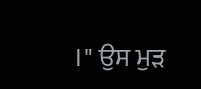।" ਉਸ ਮੁੜ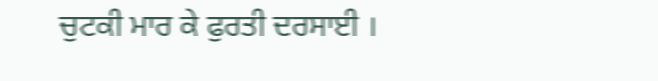ਚੁਟਕੀ ਮਾਰ ਕੇ ਫੁਰਤੀ ਦਰਸਾਈ ।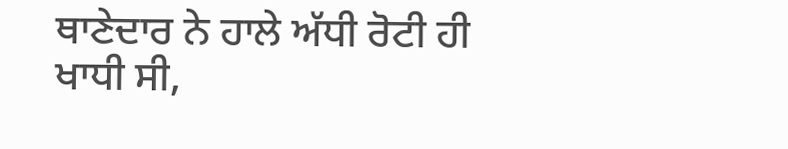ਥਾਣੇਦਾਰ ਨੇ ਹਾਲੇ ਅੱਧੀ ਰੋਟੀ ਹੀ ਖਾਧੀ ਸੀ,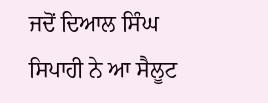ਜਦੋਂ ਦਿਆਲ ਸਿੰਘ ਸਿਪਾਹੀ ਨੇ ਆ ਸੈਲੂਟ